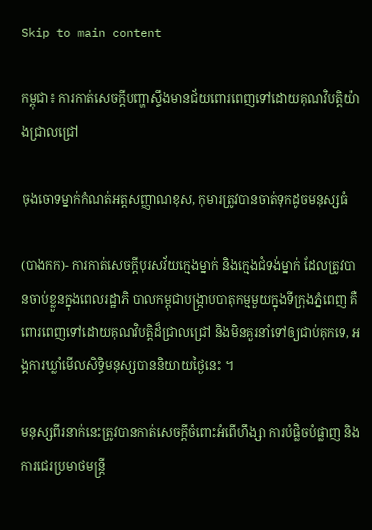Skip to main content

កម្ពុជា៖ ការកាត់សេចក្តីបញ្ហាស្ទឹងមានជ័យពោរពេញទៅដោយគុណវិបត្តិយ៉ាងជ្រាលជ្រៅ

ចុងចោទម្នាក់កំណត់អត្តសញ្ញាណខុស, កុមារត្រូវបានចាត់ទុកដូចមនុស្សធំ

(បាងកក)- ការកាត់សេចក្តីបុរសវ័យក្មេងម្នាក់ និងក្មេងជំទង់ម្នាក់ ដែលត្រូវបានចាប់ខ្លួនក្នុងពេលរដ្ឋាភិ បាលកម្ពុជាបង្រ្កាបបាតុកម្មមួយក្នុងទីក្រុងភ្នំពេញ គឺពោរពេញទៅដោយគុណវិបត្តិដ៏ជ្រាលជ្រៅ និងមិនគួរនាំទៅឲ្យជាប់គុកទេ, អង្គការឃ្លាំមើលសិទិ្ធមនុស្សបាននិយាយថ្ងៃនេះ ។

មនុស្សពីរនាក់នេះត្រូវបានកាត់សេចក្តីចំពោះអំពើហឹង្សា ការបំផ្លិចបំផ្លាញ និងការជេរប្រមាថមន្ត្រី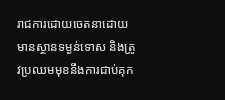រាជការដោយចេតនាដោយមានស្ថានទម្ងន់ទោស និងត្រូវប្រឈមមុខនឹងការជាប់គុក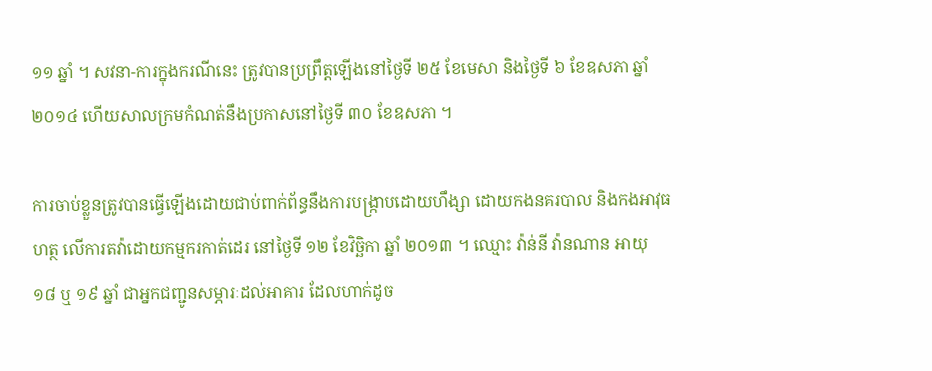១១ ឆ្នាំ ។ សវនា-ការក្នុងករណីនេះ ត្រូវបានប្រព្រឹត្តឡើងនៅថ្ងៃទី ២៥ ខែមេសា និងថ្ងៃទី ៦ ខែឧសភា ឆ្នាំ ២០១៤ ហើយសាលក្រមកំណត់នឹងប្រកាសនៅថ្ងៃទី ៣០ ខែឧសភា ។

ការចាប់ខ្លួនត្រូវបានធ្វើឡើងដោយជាប់ពាក់ព័ន្ធនឹងការបង្ក្រាបដោយហឹង្សា ដោយកងនគរបាល និងកងអាវុធហត្ថ លើការតវ៉ាដោយកម្មករកាត់ដេរ នៅថ្ងៃទី ១២ ខែវិចិ្ឆកា ឆ្នាំ ២០១៣ ។ ឈ្មោះ វ៉ាន់នី វ៉ានណាន អាយុ ១៨ ឬ ១៩ ឆ្នាំ ជាអ្នកជញ្ជូនសម្ភារៈដល់អាគារ ដែលហាក់ដូច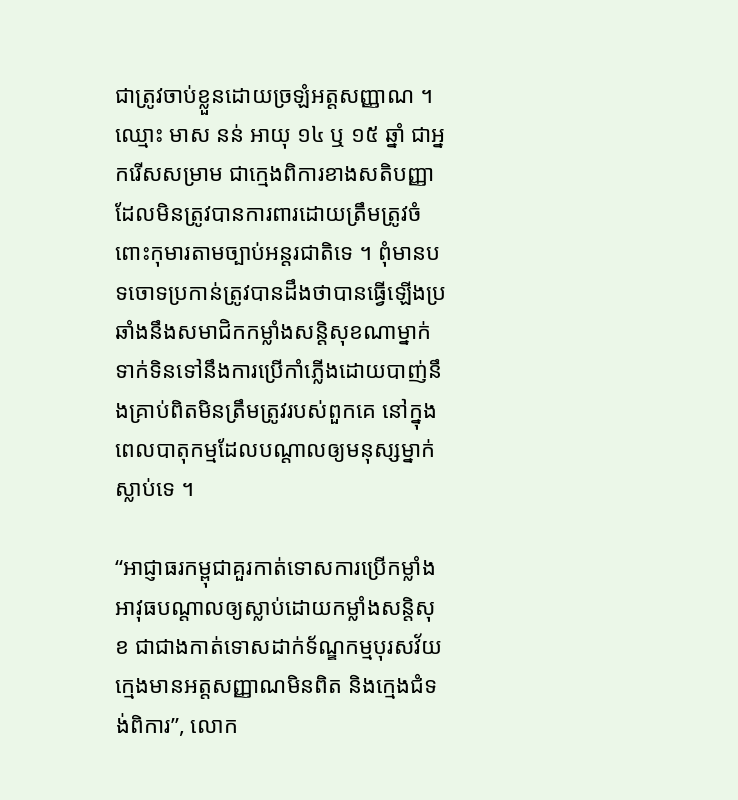ជាត្រូវចាប់ខ្លួនដោយច្រឡំអត្តសញ្ញាណ ។ ឈ្មោះ មាស នន់ អាយុ ១៤ ឬ ១៥ ឆ្នាំ ជាអ្នករើសសម្រាម ជាក្មេងពិការខាងសតិបញ្ញា ដែលមិនត្រូវបានការពារដោយត្រឹមត្រូវចំពោះកុមារតាមច្បាប់អន្តរជាតិទេ ។ ពុំមានបទចោទប្រកាន់ត្រូវបានដឹងថាបានធ្វើឡើងប្រឆាំងនឹងសមាជិកកម្លាំងសន្តិសុខណាម្នាក់ ទាក់ទិនទៅនឹងការប្រើកាំភ្លើងដោយបាញ់នឹងគ្រាប់ពិតមិនត្រឹមត្រូវរបស់ពួកគេ នៅក្នុងពេលបាតុកម្មដែលបណ្តាលឲ្យមនុស្សម្នាក់ស្លាប់ទេ ។

“អាជ្ញាធរកម្ពុជាគួរកាត់ទោសការប្រើកម្លាំងអាវុធបណ្តាលឲ្យស្លាប់ដោយកម្លាំងសន្តិសុខ ជាជាងកាត់ទោសដាក់ទ័ណ្ឌកម្មបុរសវ័យក្មេងមានអត្តសញ្ញាណមិនពិត និងក្មេងជំទង់ពិការ”, លោក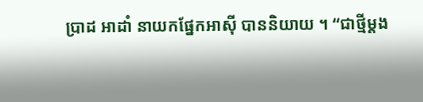ប្រាដ អាដាំ នាយកផ្នែកអាស៊ី បាននិយាយ ។ “ជាថ្មីម្តង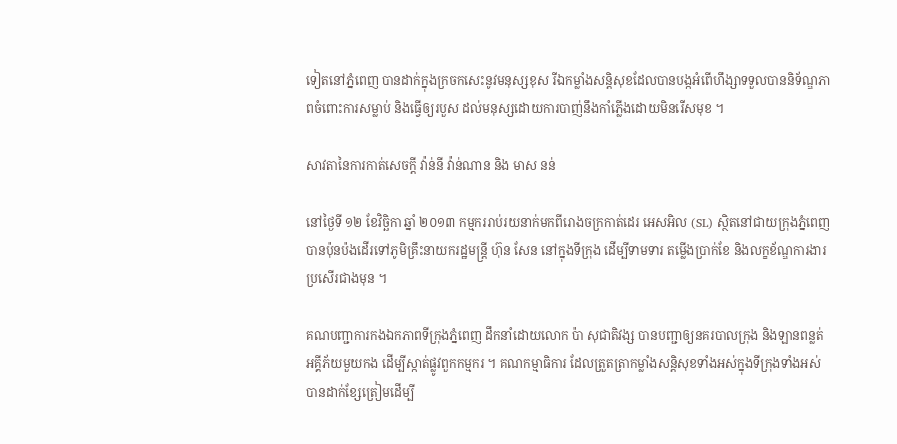ទៀតនៅភ្នំពេញ បានដាក់ក្នុងក្រចកសេះនូវមនុស្សខុស រីឯកម្លាំងសន្តិសុខដែលបានបង្កអំពើហឹង្សាទទួលបាននិទ័ណ្ឌភាពចំពោះការសម្លាប់ និងធ្វើឲ្យរបួស ដល់មនុស្សដោយការបាញ់នឹងកាំភ្លើងដោយមិនរើសមុខ ។

សាវតានៃការកាត់សេចក្តី វ៉ាន់នី វ៉ាន់ណាន និង មាស នន់

នៅថ្ងៃទី ១២ ខែវិចិ្ឆកា ឆ្នាំ ២០១៣ កម្មកររាប់រយនាក់មកពីរោងចក្រកាត់ដេរ អេសអិល (SL) ស្ថិតនៅជាយក្រុងភ្នំពេញ បានប៉ុនប៉ងដើរទៅភូមិគ្រឹះនាយករដ្ឋមន្ត្រី ហ៊ុន សែន នៅក្នុងទីក្រុង ដើម្បីទាមទារ តម្លើងប្រាក់ខែ និងលក្ខខ័ណ្ឌការងារប្រសើរជាងមុន ។

គណបញ្ជាការកងឯកភាពទីក្រុងភ្នំពេញ ដឹកនាំដោយលោក ប៉ា សុជាតិវង្ស បានបញ្ជាឲ្យនគរបាលក្រុង និងឡានពន្លត់អគ្គីភ័យមួយកង ដើម្បីស្កាត់ផ្លូវពួកកម្មករ ។ គណកម្មាធិការ ដែលត្រួតត្រាកម្លាំងសន្តិសុខទាំងអស់ក្នុងទីក្រុងទាំងអស់ បានដាក់ខ្សែត្រៀមដើម្បី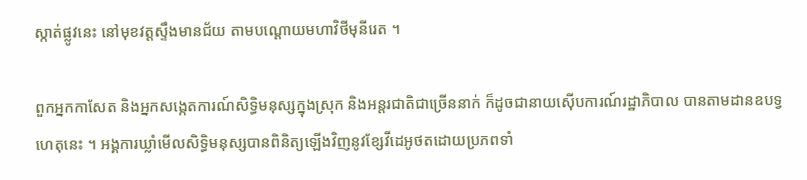ស្កាត់ផ្លូវនេះ នៅមុខវត្តស្ទឹងមានជ័យ តាមបណ្តោយមហាវិថីមុនីរេត ។

ពួកអ្នកកាសែត និងអ្នកសង្កេតការណ៍សិទិ្ធមនុស្សក្នុងស្រុក និងអន្តរជាតិជាច្រើននាក់ ក៏ដូចជានាយស៊ើបការណ៍រដ្ឋាភិបាល បានតាមដានឧបទ្វហេតុនេះ ។ អង្គការឃ្លាំមើលសិទិ្ធមនុស្សបានពិនិត្យឡើងវិញនូវខ្សែវីដេអូថតដោយប្រភពទាំ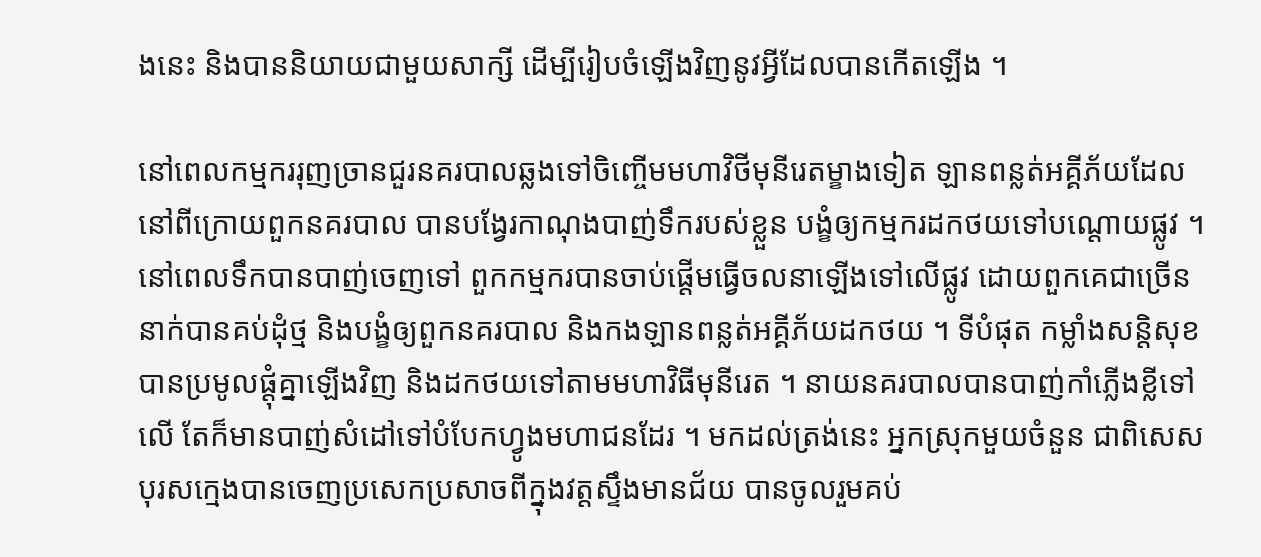ងនេះ និងបាននិយាយជាមួយសាក្សី ដើម្បីរៀបចំឡើងវិញនូវអ្វីដែលបានកើតឡើង ។

នៅពេលកម្មកររុញច្រានជួរនគរបាលឆ្លងទៅចិញ្ចើមមហាវិថីមុនីរេតម្ខាងទៀត ឡានពន្លត់អគ្គីភ័យដែលនៅពីក្រោយពួកនគរបាល បានបង្វែរកាណុងបាញ់ទឹករបស់ខ្លួន បង្ខំឲ្យកម្មករដកថយទៅបណ្តោយផ្លូវ ។ នៅពេលទឹកបានបាញ់ចេញទៅ ពួកកម្មករបានចាប់ផ្តើមធ្វើចលនាឡើងទៅលើផ្លូវ ដោយពួកគេជាច្រើននាក់បានគប់ដុំថ្ម និងបង្ខំឲ្យពួកនគរបាល និងកងឡានពន្លត់អគ្គីភ័យដកថយ ។ ទីបំផុត កម្លាំងសន្តិសុខបានប្រមូលផ្តុំគ្នាឡើងវិញ និងដកថយទៅតាមមហាវិធីមុនីរេត ។ នាយនគរបាលបានបាញ់កាំភ្លើងខ្លីទៅលើ តែក៏មានបាញ់សំដៅទៅបំបែកហ្វូងមហាជនដែរ ។ មកដល់ត្រង់នេះ អ្នកស្រុកមួយចំនួន ជាពិសេសបុរសក្មេងបានចេញប្រសេកប្រសាចពីក្នុងវត្តស្ទឹងមានជ័យ បានចូលរួមគប់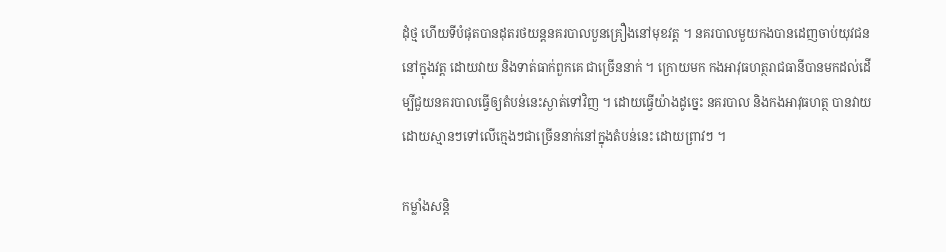ដុំថ្ម ហើយទីបំផុតបានដុតរថយន្តនគរបាលបួនគ្រឿងនៅមុខវត្ត ។ នគរបាលមួយកងបានដេញចាប់យុវជននៅក្នុងវត្ត ដោយវាយ និងទាត់ធាក់ពួកគេ ជាច្រើននាក់ ។ ក្រោយមក កងអាវុធហត្ថរាជធានីបានមកដល់ដើម្បីជួយនគរបាលធ្វើឲ្យតំបន់នេះស្ងាត់ទៅវិញ ។ ដោយធ្វើយ៉ាងដូច្នេះ នគរបាល និងកងអាវុធហត្ថ បានវាយដោយស្មានៗទៅលើក្មេងៗជាច្រើននាក់នៅក្នុងតំបន់នេះ ដោយព្រាវៗ ។

កម្លាំងសន្តិ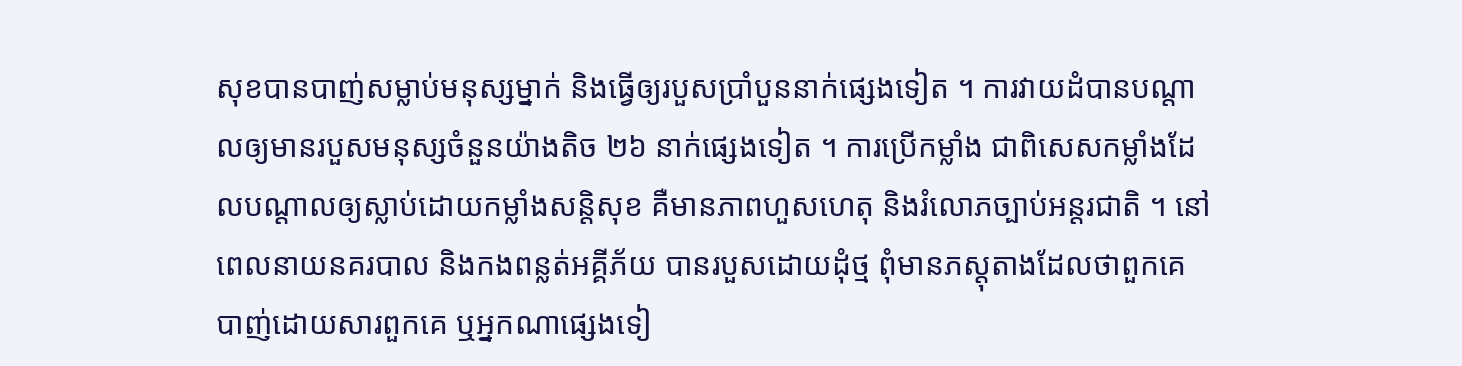សុខបានបាញ់សម្លាប់មនុស្សម្នាក់ និងធ្វើឲ្យរបួសប្រាំបួននាក់ផ្សេងទៀត ។ ការវាយដំបានបណ្តាលឲ្យមានរបួសមនុស្សចំនួនយ៉ាងតិច ២៦ នាក់ផ្សេងទៀត ។ ការប្រើកម្លាំង ជាពិសេសកម្លាំងដែលបណ្តាលឲ្យស្លាប់ដោយកម្លាំងសន្តិសុខ គឺមានភាពហួសហេតុ និងរំលោភច្បាប់អន្តរជាតិ ។ នៅពេលនាយនគរបាល និងកងពន្លត់អគ្គីភ័យ បានរបួសដោយដុំថ្ម ពុំមានភស្តុតាងដែលថាពួកគេបាញ់ដោយសារពួកគេ ឬអ្នកណាផ្សេងទៀ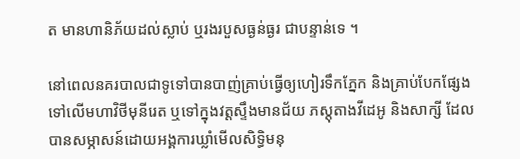ត មានហានិភ័យដល់ស្លាប់ ឬរងរបួសធ្ងន់ធ្ងរ ជាបន្ទាន់ទេ ។

នៅពេលនគរបាលជាទូទៅបានបាញ់គ្រាប់ធ្វើឲ្យហៀរទឹកភ្នែក និងគ្រាប់បែកផ្សែង ទៅលើមហាវិថីមុនីរេត ឬទៅក្នុងវត្តស្ទឹងមានជ័យ ភស្តុតាងវីដេអូ និងសាក្សី ដែលបានសម្ភាសន៍ដោយអង្គការឃ្លាំមើលសិទិ្ធមនុ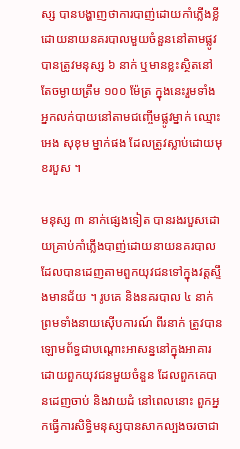ស្ស បានបង្ហាញថាការបាញ់ដោយកាំភ្លើងខ្លីដោយនាយនគរបាលមួយចំនួននៅតាមផ្លូវ បានត្រូវមនុស្ស ៦ នាក់ ឬមានខ្លះស្ថិតនៅតែចម្ងាយត្រឹម ១០០ ម៉ែត្រ ក្នុងនេះរួមទាំងអ្នកលក់បាយនៅតាមជញ្ចើមផ្លូវម្នាក់ ឈ្មោះ អេង សុខុម ម្នាក់ផង ដែលត្រូវស្លាប់ដោយមុខរបួស ។

មនុស្ស ៣ នាក់ផ្សេងទៀត បានរងរបួសដោយគ្រាប់កាំភ្លើងបាញ់ដោយនាយនគរបាលដែលបានដេញតាមពួកយុវជនទៅក្នុងវត្តស្ទឹងមានជ័យ ។ រូបគេ និងនគរបាល ៤ នាក់ ព្រមទាំងនាយស៊ើបការណ៍ ពីរនាក់ ត្រូវបានឡោមព័ទ្ធជាបណ្តោះអាសន្ននៅក្នុងអាគារ ដោយពួកយុវជនមួយចំនួន ដែលពួកគេបានដេញចាប់ និងវាយដំ នៅពេលនោះ ពួកអ្នកធ្វើការសិទិ្ធមនុស្សបានសាកល្បងចរចាជា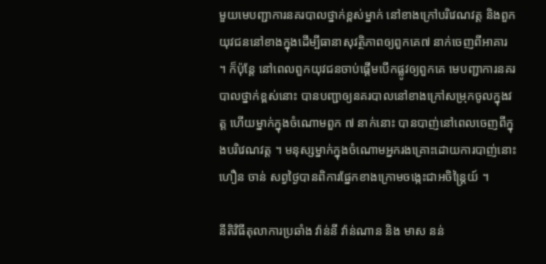មួយមេបញ្ជាការនគរបាលថ្នាក់ខ្ពស់ម្នាក់ នៅខាងក្រៅបរិវេណវត្ត និងពួកយុវជននៅខាងក្នុងដើម្បីធានាសុវត្ថិភាពឲ្យពួកគេ៧ នាក់ចេញពីអាគារ ។ ក៏ប៉ុន្តែ នៅពេលពួកយុវជនចាប់ផ្តើមបើកផ្លូវឲ្យពួកគេ មេបញ្ជាការនគរបាលថ្នាក់ខ្ពស់នោះ បានបញ្ជាឲ្យនគរបាលនៅខាងក្រៅសម្រុកចូលក្នុងវត្ត ហើយម្នាក់ក្នុងចំណោមពួក ៧ នាក់នោះ បានបាញ់នៅពេលចេញពីក្នុងបរិវេណវត្ត ។ មនុស្សម្នាក់ក្នុងចំណោមអ្នករងគ្រោះដោយការបាញ់នោះ ហឿន ចាន់ សព្វថ្ងៃបានពិការផ្នែកខាងក្រោមចង្កេះជាអចិន្ត្រៃយ៍ ។

នីតិវិធីតុលាការប្រឆាំង វ៉ាន់នី វ៉ាន់ណាន និង មាស នន់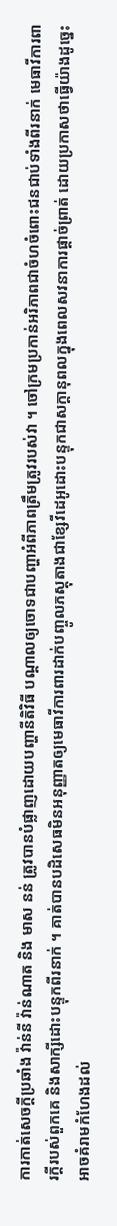ការកាត់សេចក្តីប្រឆាំង វ៉ាន់នី វ៉ាន់ណាត និង មាស នន់ ត្រូវបានបំផ្លាញដោយបញ្ហានីតិវិធី បណ្តាលឲ្យចោទជាបញ្ហាអំពីភាពត្រឹមត្រូវរបស់វា ។ ចៅក្រមប្រកាន់អរិភាពជាចំហចំពោះជនជាប់ទាំងពីរនាក់ មេធាវីការពារក្តីរបស់ពួកគេ និងសាក្សីដោះបន្ទុកពីរនាក់ ។ គាត់បានបដិសេធមិនអនុញ្ញាតឲ្យមេធាវីការពារដាក់បញ្ចូលភស្តុតាងជាខ្សែវីដេអូដោះបន្ទុកជាសក្តានុពលក្នុងពេលសវនាការផ្តាច់ព្រាត់ ដោយប្រកាសថាធ្វើយ៉ាងដូច្នេះអាចគំរាមកំហែងដល់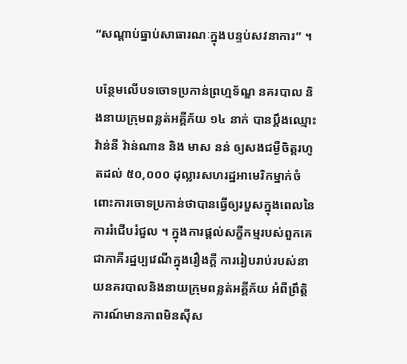“សណ្តាប់ធ្នាប់សាធារណៈក្នុងបន្ទប់សវនាការ” ។

បន្ថែមលើបទចោទប្រកាន់ព្រហ្មទ័ណ្ឌ នគរបាល និងនាយក្រុមពន្លត់អគ្គីភ័យ ១៤ នាក់ បានប្តឹងឈ្មោះ វ៉ាន់នី វ៉ាន់ណាន និង មាស នន់ ឲ្យសងជម្ងឺចិត្តរហូតដល់ ៥០,០០០ ដុល្លារសហរដ្ឋអាមេរិកម្នាក់ចំពោះការចោទប្រកាន់ថាបានធ្វើឲ្យរបួសក្នុងពេលនៃការរំជើបរំជួល ។ ក្នុងការផ្តល់សក្ខីកម្មរបស់ពួកគេជាភាគីរដ្ឋប្បវេណីក្នុងរឿងក្តី ការរៀបរាប់របស់នាយនគរបាលនិងនាយក្រុមពន្លត់អគ្គីភ័យ អំពីព្រឹត្តិការណ៍មានភាពមិនស៊ីស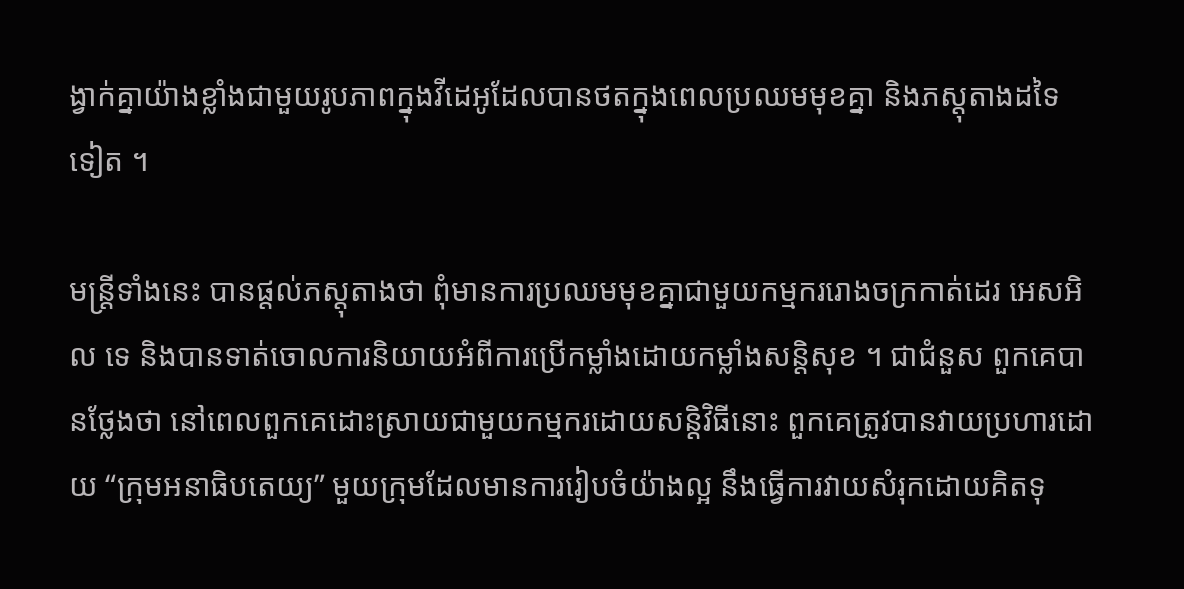ង្វាក់គ្នាយ៉ាងខ្លាំងជាមួយរូបភាពក្នុងវីដេអូដែលបានថតក្នុងពេលប្រឈមមុខគ្នា និងភស្តុតាងដទៃទៀត ។

មន្ត្រីទាំងនេះ បានផ្តល់ភស្តុតាងថា ពុំមានការប្រឈមមុខគ្នាជាមួយកម្មកររោងចក្រកាត់ដេរ អេសអិល ទេ និងបានទាត់ចោលការនិយាយអំពីការប្រើកម្លាំងដោយកម្លាំងសន្តិសុខ ។ ជាជំនួស ពួកគេបានថ្លែងថា នៅពេលពួកគេដោះស្រាយជាមួយកម្មករដោយសន្តិវិធីនោះ ពួកគេត្រូវបានវាយប្រហារដោយ “ក្រុមអនាធិបតេយ្យ” មួយក្រុមដែលមានការរៀបចំយ៉ាងល្អ នឹងធ្វើការវាយសំរុកដោយគិតទុ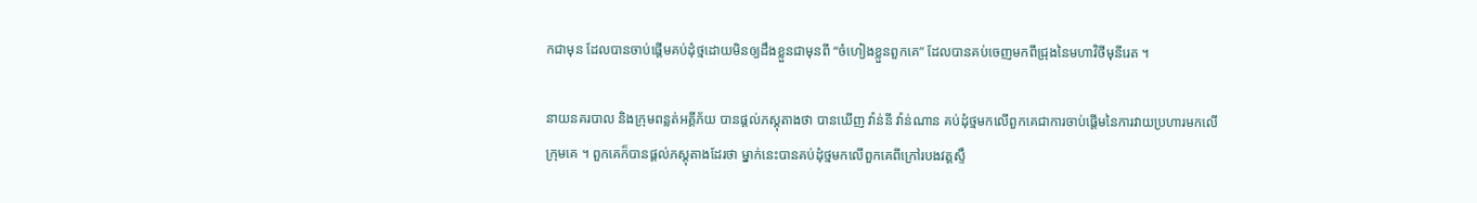កជាមុន ដែលបានចាប់ផ្តើមគប់ដុំថ្មដោយមិនឲ្យដឹងខ្លួនជាមុនពី “ចំហៀងខ្លួនពួកគេ” ដែលបានគប់ចេញមកពីជ្រុងនៃមហាវិថីមុនីរេត ។

នាយនគរបាល និងក្រុមពន្លត់អគ្គីភ័យ បានផ្តល់ភស្តុតាងថា បានឃើញ វ៉ាន់នី វ៉ាន់ណាន គប់ដុំថ្មមកលើពួកគេជាការចាប់ផ្តើមនៃការវាយប្រហារមកលើក្រុមគេ ។ ពួកគេក៏បានផ្តល់ភស្តុតាងដែរថា ម្នាក់នេះបានគប់ដុំថ្មមកលើពួកគេពីក្រៅរបងវត្តស្ទឹ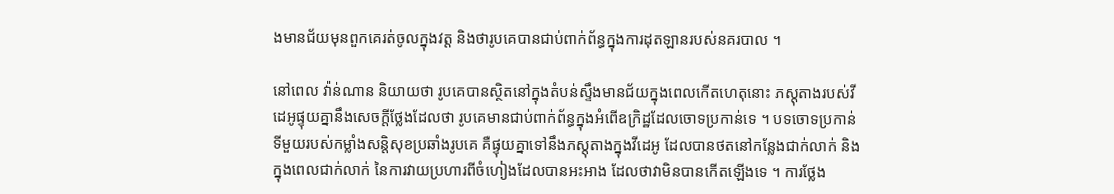ងមានជ័យមុនពួកគេរត់ចូលក្នុងវត្ត និងថារូបគេបានជាប់ពាក់ព័ន្ធក្នុងការដុតឡានរបស់នគរបាល ។

នៅពេល វ៉ាន់ណាន និយាយថា រូបគេបានស្ថិតនៅក្នុងតំបន់ស្ទឹងមានជ័យក្នុងពេលកើតហេតុនោះ ភស្តុតាងរបស់វីដេអូផ្ទុយគ្នានឹងសេចក្តីថ្លែងដែលថា រូបគេមានជាប់ពាក់ព័ន្ធក្នុងអំពើឧក្រិដ្ឋដែលចោទប្រកាន់ទេ ។ បទចោទប្រកាន់ទីមួយរបស់កម្លាំងសន្តិសុខប្រឆាំងរូបគេ គឺផ្ទុយគ្នាទៅនឹងភស្តុតាងក្នុងវីដេអូ ដែលបានថតនៅកន្លែងជាក់លាក់ និងក្នុងពេលជាក់លាក់ នៃការវាយប្រហារពីចំហៀងដែលបានអះអាង ដែលថាវាមិនបានកើតឡើងទេ ។ ការថ្លែង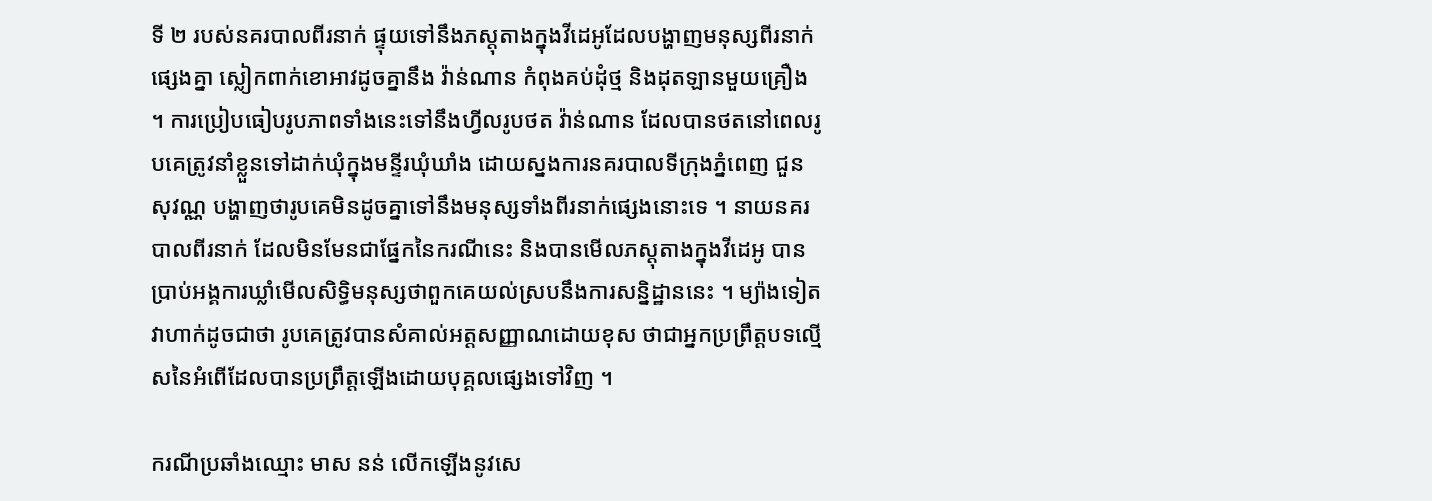ទី ២ របស់នគរបាលពីរនាក់ ផ្ទុយទៅនឹងភស្តុតាងក្នុងវីដេអូដែលបង្ហាញមនុស្សពីរនាក់ផ្សេងគ្នា ស្លៀកពាក់ខោអាវដូចគ្នានឹង វ៉ាន់ណាន កំពុងគប់ដុំថ្ម និងដុតឡានមួយគ្រឿង ។ ការប្រៀបធៀបរូបភាពទាំងនេះទៅនឹងហ្វីលរូបថត វ៉ាន់ណាន ដែលបានថតនៅពេលរូបគេត្រូវនាំខ្លួនទៅដាក់ឃុំក្នុងមន្ទីរឃុំឃាំង ដោយស្នងការនគរបាលទីក្រុងភ្នំពេញ ជួន សុវណ្ណ បង្ហាញថារូបគេមិនដូចគ្នាទៅនឹងមនុស្សទាំងពីរនាក់ផ្សេងនោះទេ ។ នាយនគរបាលពីរនាក់ ដែលមិនមែនជាផ្នែកនៃករណីនេះ និងបានមើលភស្តុតាងក្នុងវីដេអូ បានប្រាប់អង្គការឃ្លាំមើលសិទិ្ធមនុស្សថាពួកគេយល់ស្របនឹងការសន្និដ្ឋាននេះ ។ ម្យ៉ាងទៀត វាហាក់ដូចជាថា រូបគេត្រូវបានសំគាល់អត្តសញ្ញាណដោយខុស ថាជាអ្នកប្រព្រឹត្តបទល្មើសនៃអំពើដែលបានប្រព្រឹត្តឡើងដោយបុគ្គលផ្សេងទៅវិញ ។

ករណីប្រឆាំងឈ្មោះ មាស នន់ លើកឡើងនូវសេ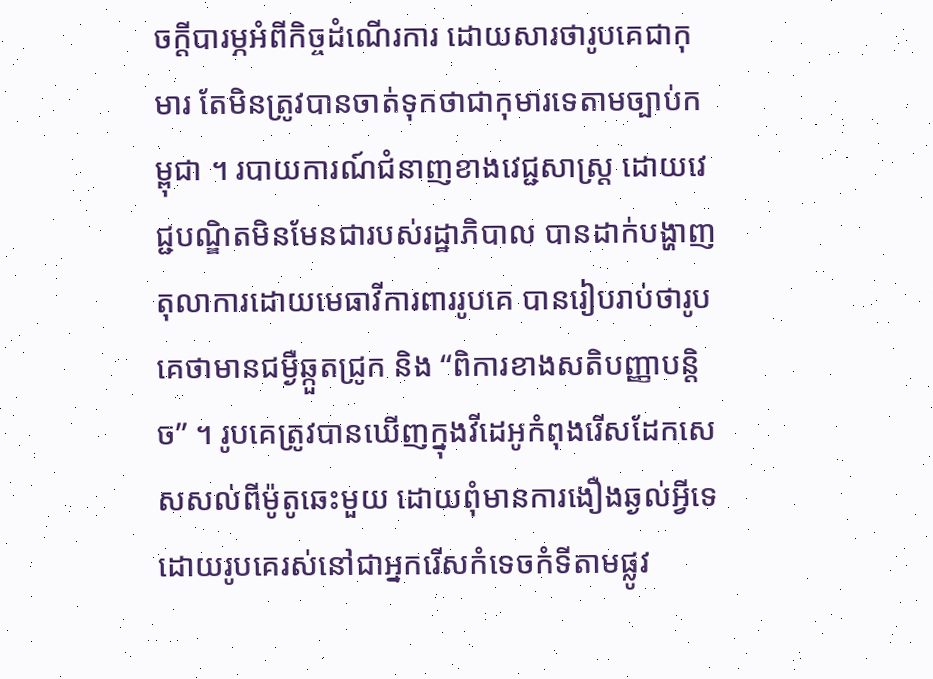ចក្តីបារម្ភអំពីកិច្ចដំណើរការ ដោយសារថារូបគេជាកុមារ តែមិនត្រូវបានចាត់ទុកថាជាកុមារទេតាមច្បាប់កម្ពុជា ។ របាយការណ៍ជំនាញខាងវេជ្ជសាស្ត្រ ដោយវេជ្ជបណ្ឌិតមិនមែនជារបស់រដ្ឋាភិបាល បានដាក់បង្ហាញតុលាការដោយមេធាវីការពាររូបគេ បានរៀបរាប់ថារូបគេថាមានជម្ងឺឆ្កួតជ្រូក និង “ពិការខាងសតិបញ្ញាបន្តិច” ។ រូបគេត្រូវបានឃើញក្នុងវីដេអូកំពុងរើសដែកសេសសល់ពីម៉ូតូឆេះមួយ ដោយពុំមានការងឿងឆ្ងល់អ្វីទេដោយរូបគេរស់នៅជាអ្នករើសកំទេចកំទីតាមផ្លូវ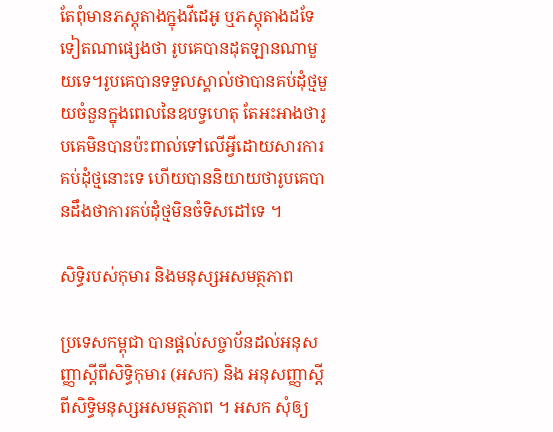តែពុំមានភស្តុតាងក្នុងវីដេអូ ឬភស្តុតាងដទែទៀតណាផ្សេងថា រូបគេបានដុតឡានណាមួយទេ។រូបគេបានទទួលស្គាល់ថាបានគប់ដុំថ្មមួយចំនួនក្នុងពេលនៃឧបទ្វហេតុ តែអះអាងថារូបគេមិនបានប៉ះពាល់ទៅលើអ្វីដោយសារការគប់ដុំថ្មនោះទេ ហើយបាននិយាយថារូបគេបានដឹងថាការគប់ដុំថ្មមិនចំទិសដៅទេ ។

សិទិ្ធរបស់កុមារ និងមនុស្សអសមត្ថភាព

ប្រទេសកម្ពុជា បានផ្តល់សច្ចាប័នដល់អនុសញ្ញាស្តីពីសិទិ្ធកុមារ (អសក) និង អនុសញ្ញាស្តីពីសិទិ្ធមនុស្សអសមត្ថភាព ។ អសក សុំឲ្យ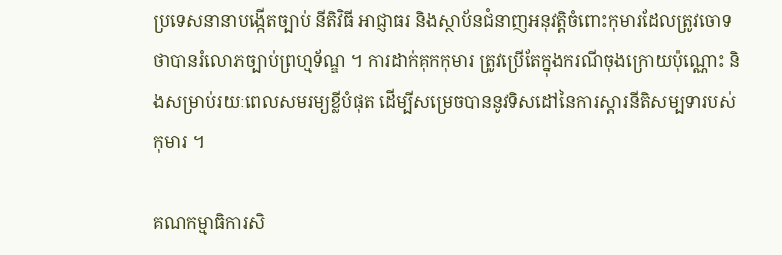ប្រទេសនានាបង្កើតច្បាប់ នីតិវិធី អាជ្ញាធរ និងស្ថាប័នជំនាញអនុវត្តិចំពោះកុមារដែលត្រូវចោទថាបានរំលោភច្បាប់ព្រហ្មទ័ណ្ឌ ។ ការដាក់គុកកុមារ ត្រូវប្រើតែក្នុងករណីចុងក្រោយប៉ុណ្ណោះ និងសម្រាប់រយៈពេលសមរម្យខ្លីបំផុត ដើម្បីសម្រេចបាននូវទិសដៅនៃការស្តារនីតិសម្បទារបស់កុមារ ។

គណកម្មាធិការសិ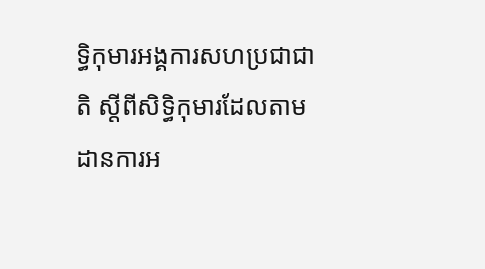ទិ្ធកុមារអង្គការសហប្រជាជាតិ ស្តីពីសិទិ្ធកុមារដែលតាមដានការអ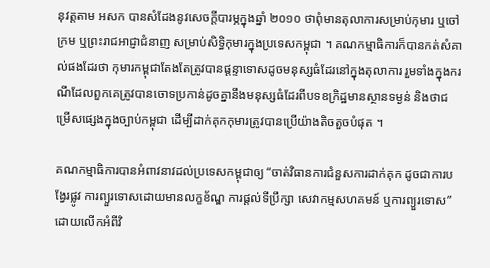នុវត្តតាម អសក បានសំដែងនូវសេចក្តីបារម្ភក្នុងឆ្នាំ ២០១០ ថាពុំមានតុលាការសម្រាប់កុមារ ឬចៅក្រម ឬព្រះរាជអាជ្ញាជំនាញ សម្រាប់សិទិ្ធកុមារក្នុងប្រទេសកម្ពុជា ។ គណកម្មាធិការក៏បានកត់សំគាល់ផងដែរថា កុមារកម្ពុជាតែងតែត្រូវបានផ្តន្ទាទោសដូចមនុស្សធំដែរនៅក្នុងតុលាការ រួមទាំងក្នុងករណីដែលពួកគេត្រូវបានចោទប្រកាន់ដូចគ្នានឹងមនុស្សធំដែរពីបទឧក្រិដ្ឋមានស្ថានទម្ងន់ និងថាជម្រើសផ្សេងក្នុងច្បាប់កម្ពុជា ដើម្បីដាក់គុកកុមារត្រូវបានប្រើយ៉ាងតិចតួចបំផុត ។

គណកម្មាធិការបានអំពាវនាវដល់ប្រទេសកម្ពុជាឲ្យ “ចាត់វិធានការជំនួសការដាក់គុក ដូចជាការបង្វែរផ្លូវ ការព្យួរទោសដោយមានលក្ខខ័ណ្ឌ ការផ្តល់ទីប្រឹក្សា សេវាកម្មសហគមន៍ ឬការព្យួរទោស” ដោយលើកអំពីវិ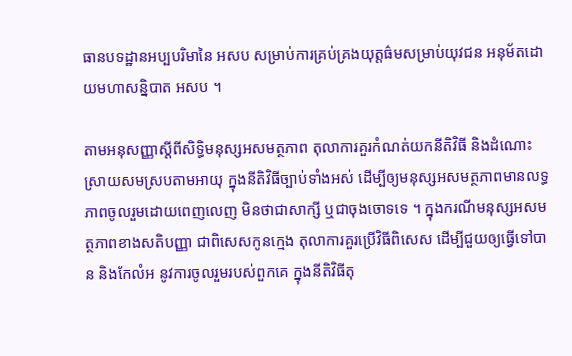ធានបទដ្ឋានអប្បបរិមានៃ អសប សម្រាប់ការគ្រប់គ្រងយុត្តធ៌មសម្រាប់យុវជន អនុម័តដោយមហាសន្និបាត អសប ។

តាមអនុសញ្ញាស្តីពីសិទិ្ធមនុស្សអសមត្ថភាព តុលាការគួរកំណត់យកនីតិវិធី និងដំណោះស្រាយសមស្របតាមអាយុ ក្នុងនីតិវិធីច្បាប់ទាំងអស់ ដើម្បីឲ្យមនុស្សអសមត្ថភាពមានលទ្ធភាពចូលរួមដោយពេញលេញ មិនថាជាសាក្សី ឬជាចុងចោទទេ ។ ក្នុងករណីមនុស្សអសមត្ថភាពខាងសតិបញ្ញា ជាពិសេសកូនក្មេង តុលាការគួរប្រើវិធីពិសេស ដើម្បីជួយឲ្យធ្វើទៅបាន និងកែលំអ នូវការចូលរួមរបស់ពួកគេ ក្នុងនីតិវិធីតុ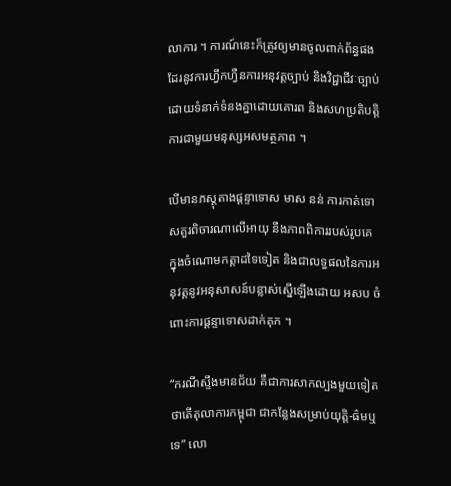លាការ ។ ការណ៍នេះក៏ត្រូវឲ្យមានចូលពាក់ព័ន្ធផងដែរនូវការហ្វឹកហ្វឺនការអនុវត្តច្បាប់ និងវិជ្ជាជីវៈច្បាប់ដោយទំនាក់ទំនងគ្នាដោយគោរព និងសហប្រតិបត្តិការជាមួយមនុស្សអសមត្ថភាព ។

បើមានភស្តុតាងផ្តន្ទាទោស មាស នន់ ការកាត់ទោសគួរពិចារណាលើអាយុ នឹងភាពពិការរបស់រូបគេ ក្នុងចំណោមកត្តាដទៃទៀត និងជាលទ្ធផលនៃការអនុវត្តនូវអនុសាសន៍បន្លាស់ស្នើឡើងដោយ អសប ចំពោះការផ្តន្ទាទោសដាក់គុក ។

“ករណីស្ទឹងមានជ័យ គឺជាការសាកល្បងមួយទៀត ថាតើតុលាការកម្ពុជា ជាកន្លែងសម្រាប់យុត្តិ-ធ៌មឬទេ” លោ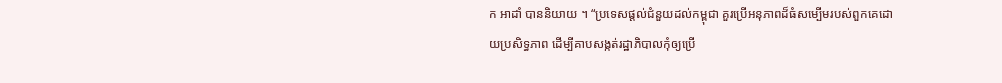ក អាដាំ បាននិយាយ ។ “ប្រទេសផ្តល់ជំនួយដល់កម្ពុជា គួរប្រើអនុភាពដ៏ធំសម្បើមរបស់ពួកគេដោយប្រសិទ្ធភាព ដើម្បីគាបសង្កត់រដ្ឋាភិបាលកុំឲ្យប្រើ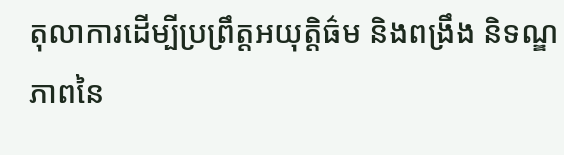តុលាការដើម្បីប្រព្រឹត្តអយុត្តិធ៌ម និងពង្រឹង និទណ្ឌភាពនៃ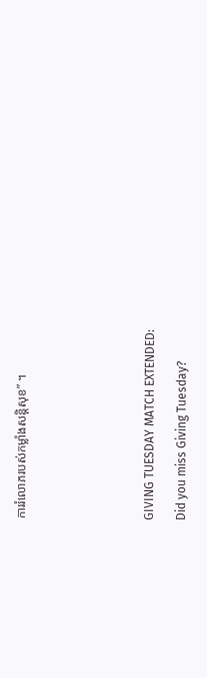ការរំលោភរបស់កម្លាំងសន្តិសុខ” ។







GIVING TUESDAY MATCH EXTENDED:

Did you miss Giving Tuesday?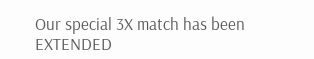Our special 3X match has been EXTENDED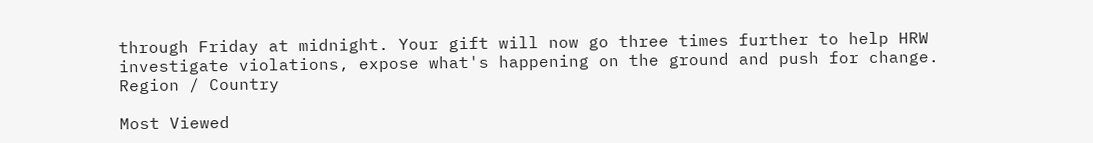through Friday at midnight. Your gift will now go three times further to help HRW investigate violations, expose what's happening on the ground and push for change.
Region / Country

Most Viewed